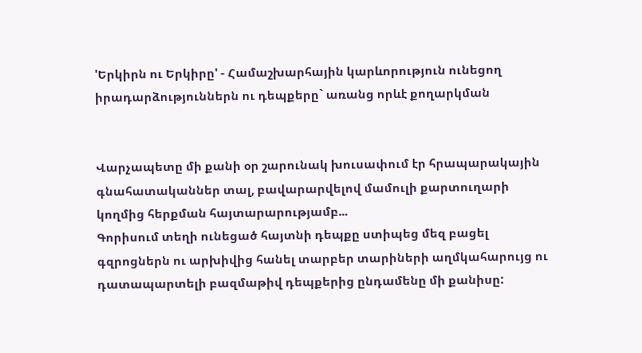'Երկիրն ու Երկիրը' - Համաշխարհային կարևորություն ունեցող իրադարձություններն ու դեպքերը` առանց որևէ քողարկման


Վարչապետը մի քանի օր շարունակ խուսափում էր հրապարակային գնահատականներ տալ, բավարարվելով մամուլի քարտուղարի կողմից հերքման հայտարարությամբ...
Գորիսում տեղի ունեցած հայտնի դեպքը ստիպեց մեզ բացել գզրոցներն ու արխիվից հանել տարբեր տարիների աղմկահարույց ու դատապարտելի բազմաթիվ դեպքերից ընդամենը մի քանիսը: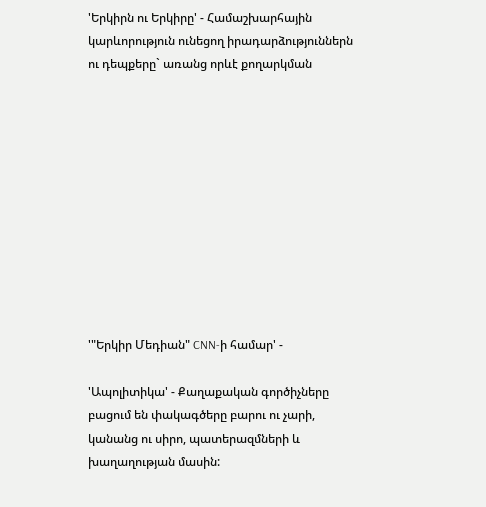'Երկիրն ու Երկիրը' - Համաշխարհային կարևորություն ունեցող իրադարձություններն ու դեպքերը` առանց որևէ քողարկման











'"Երկիր Մեդիան" CNN-ի համար' -

'Ապոլիտիկա' - Քաղաքական գործիչները բացում են փակագծերը բարու ու չարի, կանանց ու սիրո, պատերազմների և խաղաղության մասին: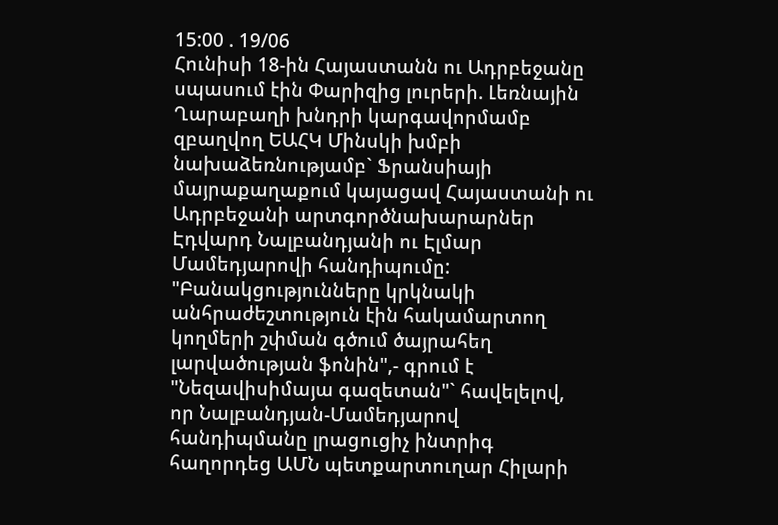15:00 . 19/06
Հունիսի 18-ին Հայաստանն ու Ադրբեջանը սպասում էին Փարիզից լուրերի. Լեռնային Ղարաբաղի խնդրի կարգավորմամբ զբաղվող ԵԱՀԿ Մինսկի խմբի նախաձեռնությամբ` Ֆրանսիայի մայրաքաղաքում կայացավ Հայաստանի ու Ադրբեջանի արտգործնախարարներ Էդվարդ Նալբանդյանի ու Էլմար Մամեդյարովի հանդիպումը:
"Բանակցությունները կրկնակի անհրաժեշտություն էին հակամարտող կողմերի շփման գծում ծայրահեղ լարվածության ֆոնին",- գրում է "Նեզավիսիմայա գազետան"` հավելելով, որ Նալբանդյան-Մամեդյարով հանդիպմանը լրացուցիչ ինտրիգ հաղորդեց ԱՄՆ պետքարտուղար Հիլարի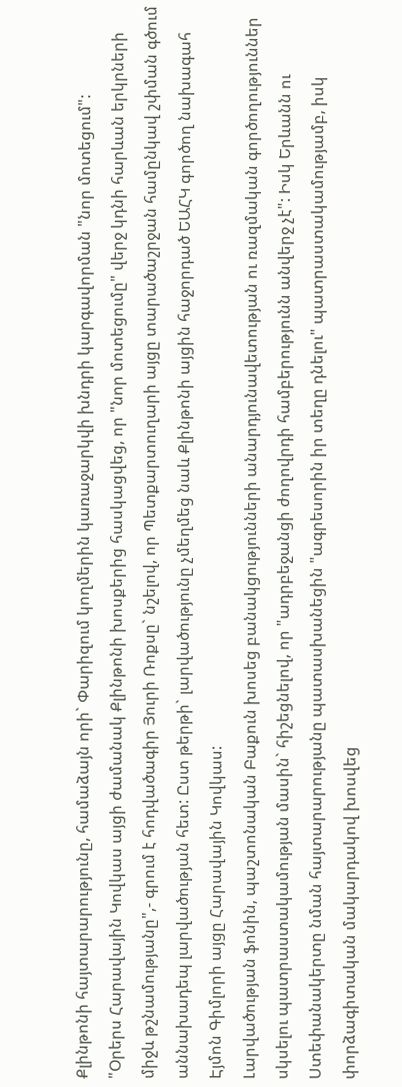Քլինթոնի հայտարարությունը, համաձայն որի` Փարիզում կողմերին կառաջարկվի խնդրի կարգավորման "նոր մոտեցում":
"Օրերս Հարավային Կովկաս այցի ժամանակ Քլինթոնի խոսքերից հասկացվեց, որ "նոր մոտեցումը" վերջ կդնի հարևան երկրների միջև թշնամությանը",- գրում է հոդվածագիր Յուրի Ռոքսը` նշելով, որ Պետքարտուղարի այցը տարածաշրջան համընկավ շփման գծում աննախադեպ լարվածության հետ: Ըստ թերթի` լարվածությունը չմեղմեց նաև Քլինթոնի այցին հաջորդած ԵԱՀԿ գործող նախագահ Էյմոն Գիմլորի այցը Հարավային Կովկաս:
Լարվածության ֆոնին, պաշտոնական Բաքուն խոսեց բանակցությունների անարդյունավետության ու ռազմական գործողություններ սկսելու պատրաստակամության մասին` հիշեցնելով, որ "ադրբեջանցի ժողովրդի համբերությունն անվերջ չէ": Իսկ Երևանն ու Ստեփանակերտը նման հայտարարությանը պատասխանեցին "ագրեսորին իր տեղը դնելու" պատրաստակամությամբ, իսկ փորձագիտական մակարդակով խոսվեց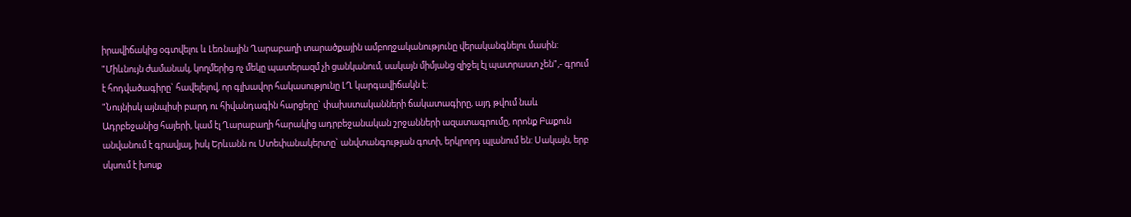իրավիճակից օգտվելու և Լեռնային Ղարաբաղի տարածքային ամբողջականությունը վերականգնելու մասին:
"Միևնույն ժամանակ, կողմերից ոչ մեկը պատերազմ չի ցանկանում, սակայն միմյանց զիջել էլ պատրաստ չեն",- գրում է հոդվածագիրը` հավելելով, որ գլխավոր հակասությունը ԼՂ կարգավիճակն է:
"Նույնիսկ այնպիսի բարդ ու հիվանդագին հարցերը` փախստականների ճակատագիրը, այդ թվում նաև Ադրբեջանից հայերի, կամ էլ Ղարաբաղի հարակից ադրբեջանական շրջանների ազատագրումը, որոնք Բաքուն անվանում է գրավյալ, իսկ Երևանն ու Ստեփանակերտը` անվտանգության գոտի, երկրորդ պլանում են: Սակայն, երբ սկսում է խոսք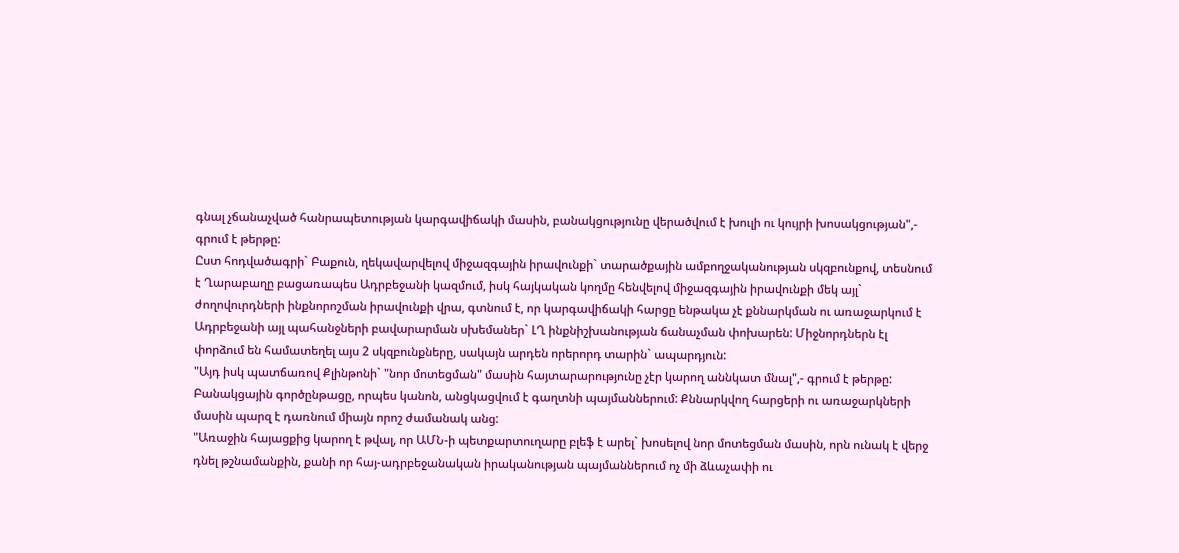գնալ չճանաչված հանրապետության կարգավիճակի մասին, բանակցությունը վերածվում է խուլի ու կույրի խոսակցության",- գրում է թերթը:
Ըստ հոդվածագրի` Բաքուն, ղեկավարվելով միջազգային իրավունքի` տարածքային ամբողջականության սկզբունքով, տեսնում է Ղարաբաղը բացառապես Ադրբեջանի կազմում, իսկ հայկական կողմը հենվելով միջազգային իրավունքի մեկ այլ` ժողովուրդների ինքնորոշման իրավունքի վրա, գտնում է, որ կարգավիճակի հարցը ենթակա չէ քննարկման ու առաջարկում է Ադրբեջանի այլ պահանջների բավարարման սխեմաներ` ԼՂ ինքնիշխանության ճանաչման փոխարեն: Միջնորդներն էլ փորձում են համատեղել այս 2 սկզբունքները, սակայն արդեն որերորդ տարին` ապարդյուն:
"Այդ իսկ պատճառով Քլինթոնի` "նոր մոտեցման" մասին հայտարարությունը չէր կարող աննկատ մնալ",- գրում է թերթը:
Բանակցային գործընթացը, որպես կանոն, անցկացվում է գաղտնի պայմաններում: Քննարկվող հարցերի ու առաջարկների մասին պարզ է դառնում միայն որոշ ժամանակ անց:
"Առաջին հայացքից կարող է թվալ, որ ԱՄՆ-ի պետքարտուղարը բլեֆ է արել` խոսելով նոր մոտեցման մասին, որն ունակ է վերջ դնել թշնամանքին, քանի որ հայ-ադրբեջանական իրականության պայմաններում ոչ մի ձևաչափի ու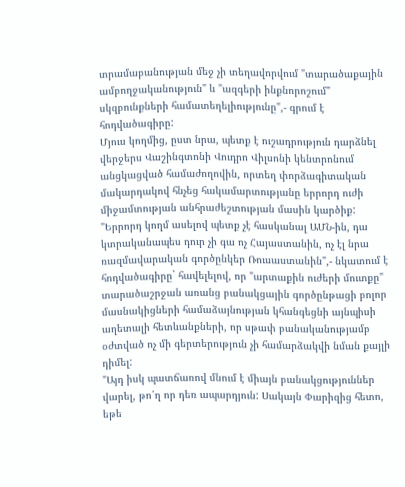տրամաբանության մեջ չի տեղավորվում "տարածաքային ամբողջականություն" և "ազգերի ինքնորոշում" սկզբունքների համատեղելիությունը",- գրում է հոդվածագիրը:
Մյուս կողմից, ըստ նրա, պետք է ուշադրություն դարձնել վերջերս Վաշինգտոնի Վուդրո Վիլսոնի կենտրոնում անցկացված համաժողովին, որտեղ փորձագիտական մակարդակով հնչեց հակամարտությանը երրորդ ուժի միջամտության անհրաժեշտության մասին կարծիք:
"Երրորդ կողմ ասելով պետք չէ հասկանալ ԱՄՆ-ին, դա կտրականապես դուր չի գա ոչ Հայաստանին, ոչ էլ նրա ռազմավարական գործընկեր Ռուսաստանին",- նկատում է հոդվածագիրը` հավելելով, որ "արտաքին ուժերի մուտքը" տարածաշրջան առանց բանակցային գործընթացի բոլոր մասնակիցների համաձայնության կհանգեցնի այնպիսի աղետալի հետևանքների, որ սթափ բանականությամբ օժտված ոչ մի գերտերություն չի համարձակվի նման քայլի դիմել:
"Այդ իսկ պատճառով մնում է միայն բանակցություններ վարել, թո՛ղ որ դեռ ապարդյուն: Սակայն Փարիզից հետո, եթե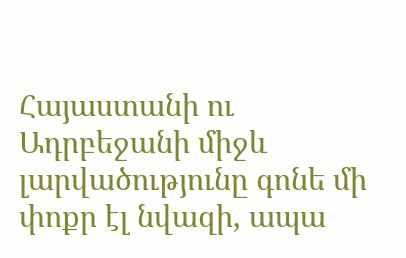Հայաստանի ու Ադրբեջանի միջև լարվածությունը գոնե մի փոքր էլ նվազի, ապա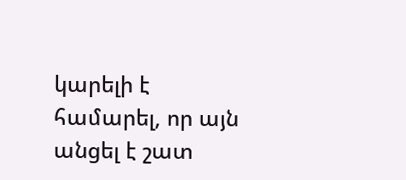կարելի է համարել, որ այն անցել է շատ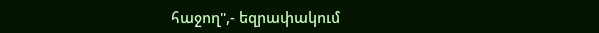հաջող",- եզրափակում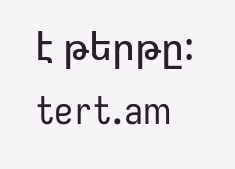է թերթը:
tert.am